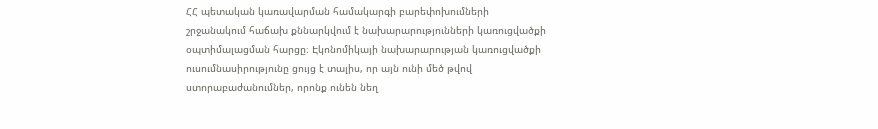ՀՀ պետական կառավարման համակարգի բարեփոխումների շրջանակում հաճախ քննարկվում է նախարարությունների կառուցվածքի օպտիմալացման հարցը։ Էկոնոմիկայի նախարարության կառուցվածքի ուսումնասիրությունը ցույց է տալիս, որ այն ունի մեծ թվով ստորաբաժանումներ, որոնք ունեն նեղ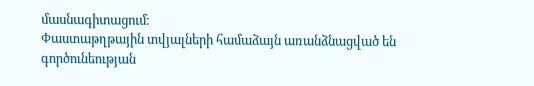մասնագիտացում։
Փաստաթղթային տվյալների համաձայն առանձնացված են գործունեության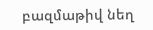բազմաթիվ նեղ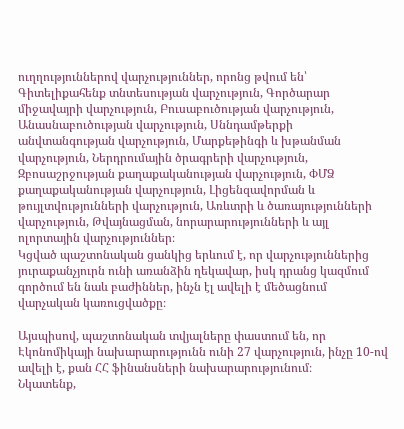ուղղություններով վարչություններ, որոնց թվում են՝ Գիտելիքահենք տնտեսության վարչություն, Գործարար միջավայրի վարչություն, Բուսաբուծության վարչություն, Անասնաբուծության վարչություն, Սննդամթերքի անվտանգության վարչություն, Մարքեթինգի և խթանման վարչություն, Ներդրումային ծրագրերի վարչություն, Զբոսաշրջության քաղաքականության վարչություն, ՓՄՁ քաղաքականության վարչություն, Լիցենզավորման և թույլտվությունների վարչություն, Առևտրի և ծառայությունների վարչություն, Թվայնացման, նորարարությունների և այլ ոլորտային վարչություններ։
Կցված պաշտոնական ցանկից երևում է, որ վարչություններից յուրաքանչյուրն ունի առանձին ղեկավար, իսկ դրանց կազմում գործում են նաև բաժիններ, ինչն էլ ավելի է մեծացնում վարչական կառուցվածքը։

Այսպիսով, պաշտոնական տվյալները փաստում են, որ Էկոնոմիկայի նախարարությունն ունի 27 վարչություն, ինչը 10-ով ավելի է, քան ՀՀ ֆինանսների նախարարությունում։
Նկատենք,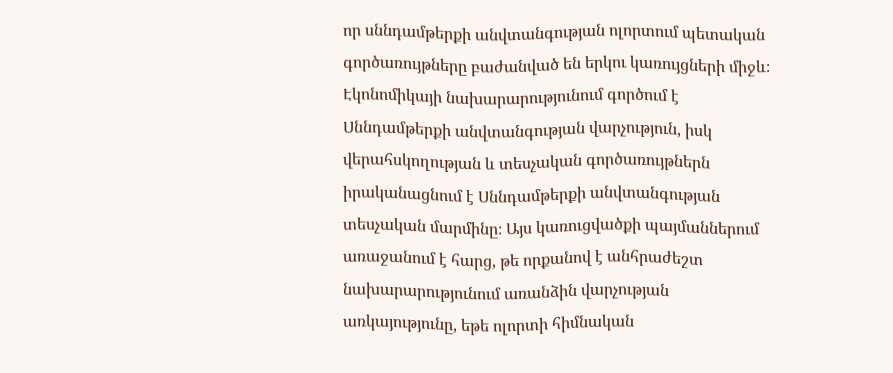որ սննդամթերքի անվտանգության ոլորտում պետական գործառույթները բաժանված են երկու կառույցների միջև։ Էկոնոմիկայի նախարարությունում գործում է Սննդամթերքի անվտանգության վարչություն, իսկ վերահսկողության և տեսչական գործառույթներն իրականացնում է Սննդամթերքի անվտանգության տեսչական մարմինը։ Այս կառուցվածքի պայմաններում առաջանում է հարց, թե որքանով է անհրաժեշտ նախարարությունում առանձին վարչության առկայությունը, եթե ոլորտի հիմնական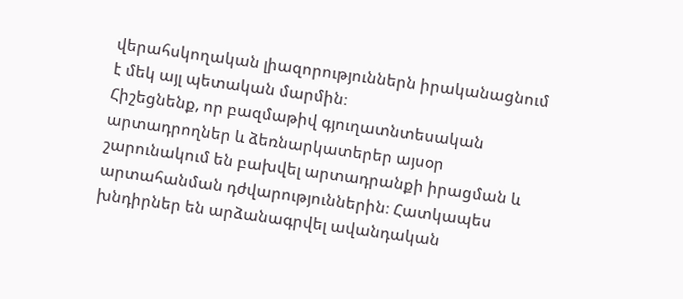վերահսկողական լիազորություններն իրականացնում է մեկ այլ պետական մարմին։
Հիշեցնենք, որ բազմաթիվ գյուղատնտեսական արտադրողներ և ձեռնարկատերեր այսօր շարունակում են բախվել արտադրանքի իրացման և արտահանման դժվարություններին։ Հատկապես խնդիրներ են արձանագրվել ավանդական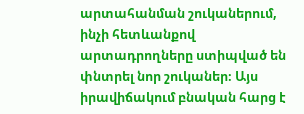արտահանման շուկաներում, ինչի հետևանքով արտադրողները ստիպված են փնտրել նոր շուկաներ։ Այս իրավիճակում բնական հարց է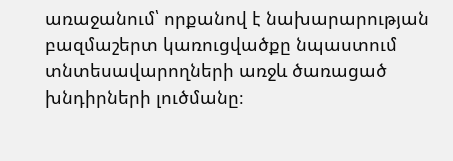առաջանում՝ որքանով է նախարարության բազմաշերտ կառուցվածքը նպաստում տնտեսավարողների առջև ծառացած խնդիրների լուծմանը։